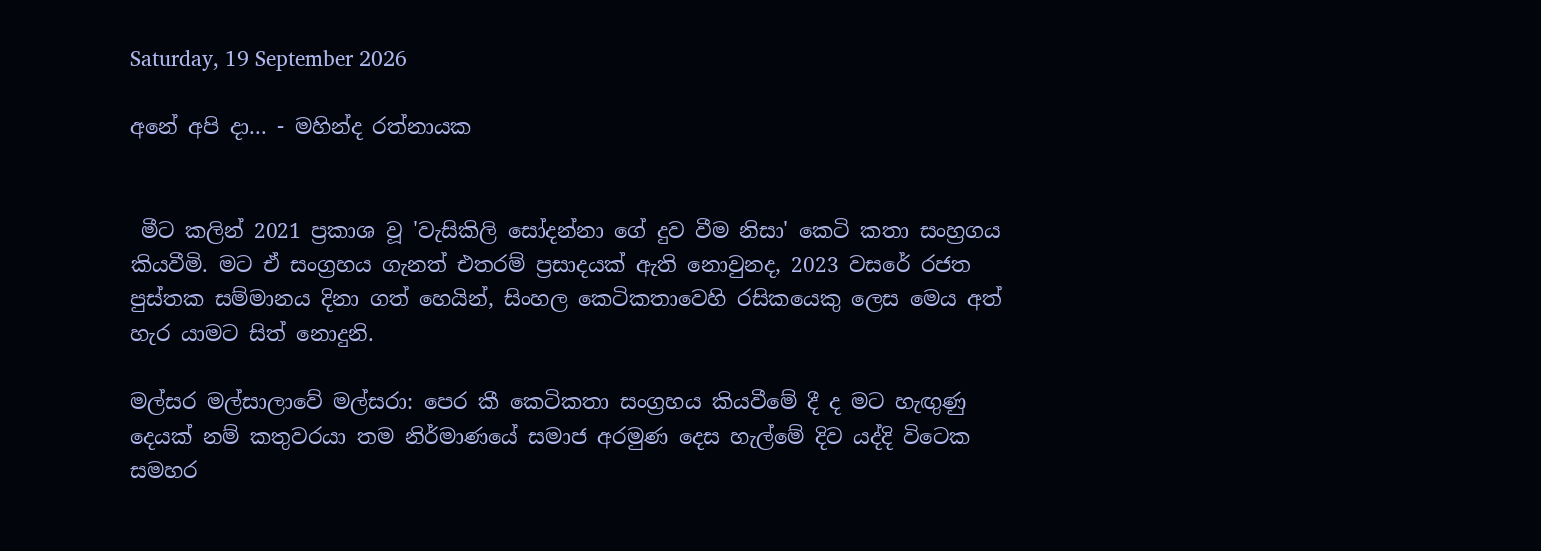Saturday, 19 September 2026

අනේ අපි දා... - මහින්ද රත්නායක


 මීට කලින් 2021 ප්‍රකාශ වූ 'වැසිකිලි සෝදන්නා ගේ දුව වීම නිසා' කෙටි කතා සංහ්‍රගය කියවීමි. මට ඒ සංග්‍රහය ගැනත් එතරම් ප්‍රසාදයක් ඇති නොවුනද, 2023 වසරේ රජත පුස්තක සම්මානය දිනා ගත් හෙයින්, සිංහල කෙටිකතාවෙහි රසිකයෙකු ලෙස මෙය අත් හැර යාමට සිත් නොදුනි.

මල්සර මල්සාලාවේ මල්සරා: පෙර කී කෙටිකතා සංග්‍රහය කියවීමේ දී ද මට හැඟුණු දෙයක් නම් කතුවරයා තම නිර්මාණයේ සමාජ අරමුණ දෙස හැල්මේ දිව යද්දි විටෙක සමහර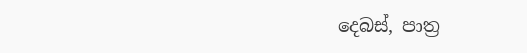දෙබස්, පාත්‍ර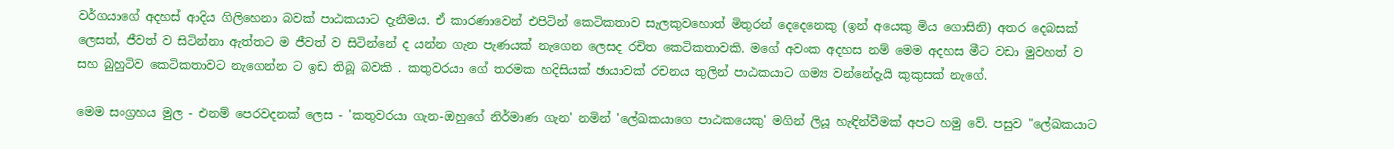වර්ගයාගේ අදහස් ආදිය ගිලිහෙනා බවක් පාඨකයාට දැනීමය. ඒ කාරණාවෙන් එපිටින් කෙටිකතාව සැලකුවහොත් මිතුරන් දෙදෙනෙකු (ඉන් අයෙකු මිය ගොසිනි) අතර දෙබසක් ලෙසත්, ජීවත් ව සිටින්නා ඇත්තට ම ජීවත් ව සිටින්නේ ද යන්න ගැන පැණයක් නැගෙන ලෙසද රචිත කෙටිකතාවකි. මගේ අවංක අදහස නම් මෙම අදහස මීට වඩා මුවහත් ව සහ බුහුටිව කෙටිකතාවට නැගෙන්න ට ඉඩ තිබූ බවකි . කතුවරයා ගේ තරමක හදිසියක් ඡායාවක් රචනය තුලින් පාඨකයාට ගම්‍ය වන්නේදැයි කුකුසක් නැගේ.

මෙම සංග්‍රහය මුල - එනම් පෙරවදනක් ලෙස - 'කතුවරයා ගැන-ඔහුගේ නිර්මාණ ගැන' නමින් 'ලේඛකයාගෙ පාඨකයෙකු' මගින් ලියූ හැඳින්වීමක් අපට හමු වේ. පසුව "ලේඛකයාට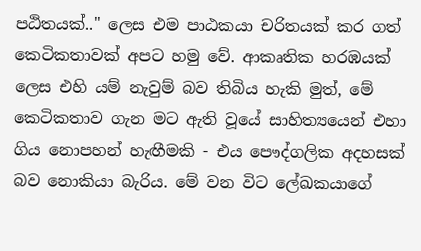පඨිතයක්.." ලෙස එම පාඨකයා චරිතයක් කර ගත් කෙටිකතාවක් අපට හමු වේ. ආකෘතික හරඹයක් ලෙස එහි යම් නැවුම් බව තිබිය හැකි මුත්, මේ කෙටිකතාව ගැන මට ඇති වූයේ සාහිත්‍යයෙන් එහා ගිය නොපහන් හැඟීමකි - එය පෞද්ගලික අදහසක් බව නොකියා බැරිය. මේ වන විට ලේඛකයාගේ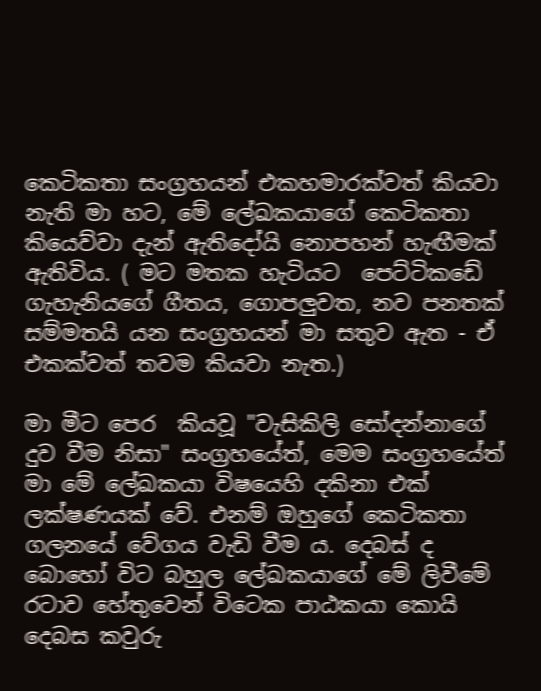කෙටිකතා සංග්‍රහයන් එකහමාරක්වත් කියවා නැති මා හට, මේ ලේඛකයාගේ කෙටිකතා කියෙව්වා දැන් ඇතිදෝයි නොපහන් හැඟීමක් ඇතිවිය. ( මට මතක හැටියට  පෙට්ටිකඩේ ගැහැනියගේ ගීතය, ගොපලුවත, නව පනතක් සම්මතයි යන සංග්‍රහයන් මා සතුව ඇත - ඒ එකක්වත් තවම කියවා නැත.)

මා මීට පෙර  කියවූ "වැසිකිලි සෝදන්නාගේ දුව වීම නිසා" සංග්‍රහයේත්, මෙම සංග්‍රහයේත් මා මේ ලේඛකයා විෂයෙහි දකිනා එක් ලක්ෂණයක් වේ. එනම් ඔහුගේ කෙටිකතා ගලනයේ වේගය වැඩි වීම ය. දෙබස් ද බොහෝ විට බහුල ලේඛකයාගේ මේ ලිවීමේ රටාව හේතුවෙන් විටෙක පාඨකයා කොයි දෙබස කවුරු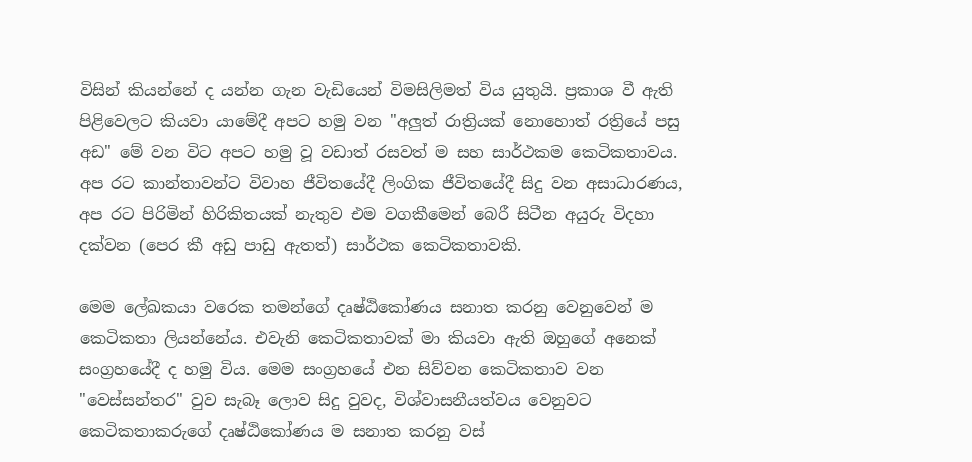විසින් කියන්නේ ද යන්න ගැන වැඩියෙන් විමසිලිමත් විය යුතුයි. ප්‍රකාශ වී ඇති පිළිවෙලට කියවා යාමේදී අපට හමු වන "අලුත් රාත්‍රියක් නොහොත් රත්‍රියේ පසු අඩ" මේ වන විට අපට හමු වූ වඩාත් රසවත් ම සහ සාර්ථකම කෙටිකතාවය. අප රට කාන්තාවන්ට විවාහ ජීවිතයේදී ලිංගික ජීවිතයේදී සිදු වන අසාධාරණය, අප රට පිරිමින් හිරිකිතයක් නැතුව එම වගකීමෙන් බෙරී සිටීන අයුරු විදහා දක්වන (පෙර කී අඩු පාඩු ඇතත්) සාර්ථක කෙටිකතාවකි.

මෙම ලේඛකයා වරෙක තමන්ගේ දෘෂ්ඨිකෝණය සනාත කරනු වෙනුවෙන් ම කෙටිකතා ලියන්නේය. එවැනි කෙටිකතාවක් මා කියවා ඇති ඔහුගේ අනෙක් සංග්‍රහයේදී ද හමු විය. මෙම සංග්‍රහයේ එන සිව්වන කෙටිකතාව වන "වෙස්සන්තර" වුව සැබෑ ලොව සිදු වුවද, විශ්වාසනීයත්වය වෙනුවට කෙටිකතාකරුගේ දෘෂ්ඨිකෝණය ම සනාත කරනු වස්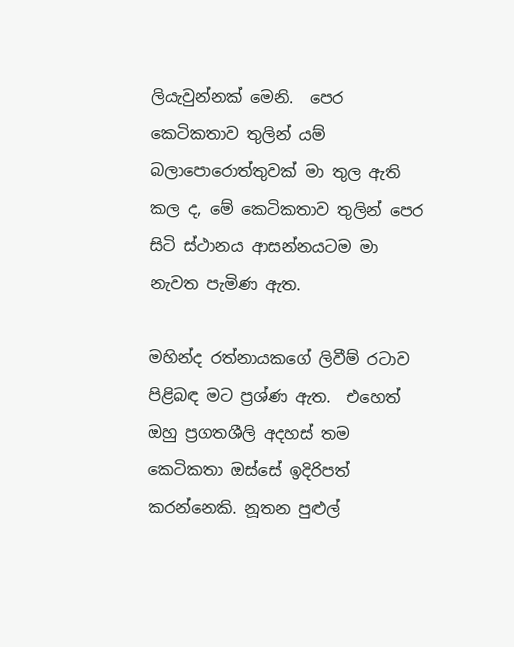ලියැවුන්නක් මෙනි.  පෙර කෙටිකතාව තුලින් යම් බලාපොරොත්තුවක් මා තුල ඇති කල ද, මේ කෙටිකතාව තුලින් පෙර සිටි ස්ථානය ආසන්නයටම මා නැවත පැමිණ ඇත.

මහින්ද රත්නායකගේ ලිවීම් රටාව පිළිබඳ මට ප්‍රශ්ණ ඇත.  එහෙත් ඔහු ප්‍රගතශීලි අදහස් තම කෙටිකතා ඔස්සේ ඉදිරිපත් කරන්නෙකි. නූතන පුළුල්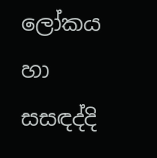ලෝකය හා සසඳද්දි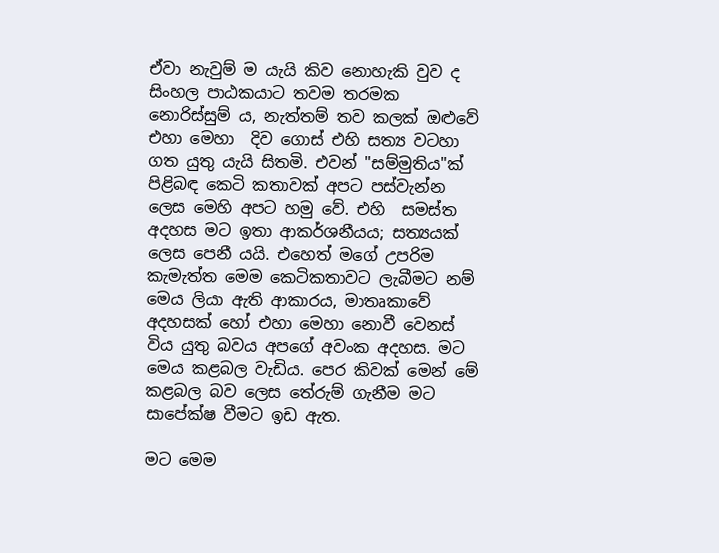ඒවා නැවුම් ම යැයි කිව නොහැකි වුව ද සිංහල පාඨකයාට තවම තරමක නොරිස්සුම් ය, නැත්තම් තව කලක් ඔළුවේ එහා මෙහා  දිව ගොස් එහි සත්‍ය වටහා ගත යුතු යැයි සිතමි. එවන් "සම්මුතිය"ක් පිළිබඳ කෙටි කතාවක් අපට පස්වැන්න ලෙස මෙහි අපට හමු වේ. එහි  සමස්ත අදහස මට ඉතා ආකර්ශනීයය; සත්‍යයක් ලෙස පෙනී යයි. එහෙත් මගේ උපරිම කැමැත්ත මෙම කෙටිකතාවට ලැබීමට නම් මෙය ලියා ඇති ආකාරය, මාතෘකාවේ අදහසක් හෝ එහා මෙහා නොවී වෙනස් විය යුතු බවය අපගේ අවංක අදහස. මට මෙය කළබල වැඩිය. පෙර කිවක් මෙන් මේ කළබල බව ලෙස තේරුම් ගැනීම මට සාපේක්ෂ වීමට ඉඩ ඇත.

මට මෙම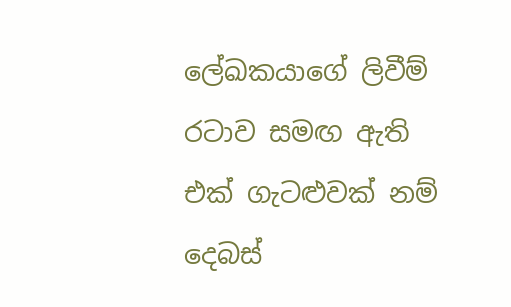ලේඛකයාගේ ලිවීම් රටාව සමඟ ඇති එක් ගැටළුවක් නම් දෙබස්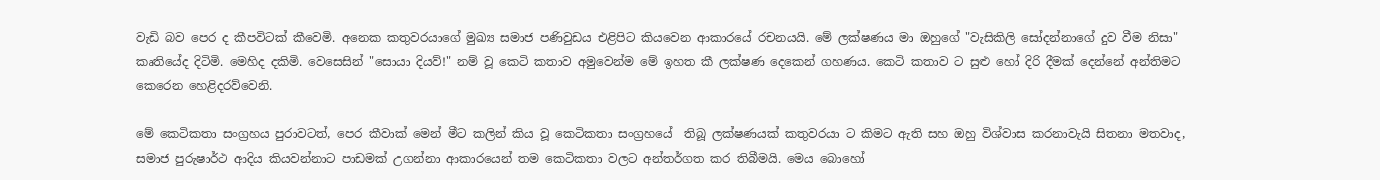වැඩි බව පෙර ද කීපවිටක් කීවෙමි. අනෙක කතුවරයාගේ මුඛ්‍ය සමාජ පණිවුඩය එළිපිට කියවෙන ආකාරයේ රචනයයි. මේ ලක්ෂණය මා ඔහුගේ "වැසිකිලි සෝදන්නාගේ දුව වීම නිසා" කෘතියේද දිටිමි. මෙහිද දකිමි. වෙසෙසින් "සොයා දියව්!" නම් වූ කෙටි කතාව අමුවෙන්ම මේ ඉහත කී ලක්ෂණ දෙකෙන් ගහණය. කෙටි කතාව ට සුළු හෝ දිරි දීමක් දෙන්නේ අන්තිමට කෙරෙන හෙළිදරව්වෙනි.

මේ කෙටිකතා සංග්‍රහය පුරාවටත්, පෙර කීවාක් මෙන් මීට කලින් කිය වූ කෙටිකතා සංග්‍රහයේ  තිබූ ලක්ෂණයක් කතුවරයා ට කිමට ඇති සහ ඔහු විශ්වාස කරනාවැයි සිතනා මතවාද, සමාජ පුරුෂාර්ථ ආදිය කියවන්නාට පාඩමක් උගන්නා ආකාරයෙන් තම කෙටිකතා වලට අන්තර්ගත කර තිබීමයි. මෙය බොහෝ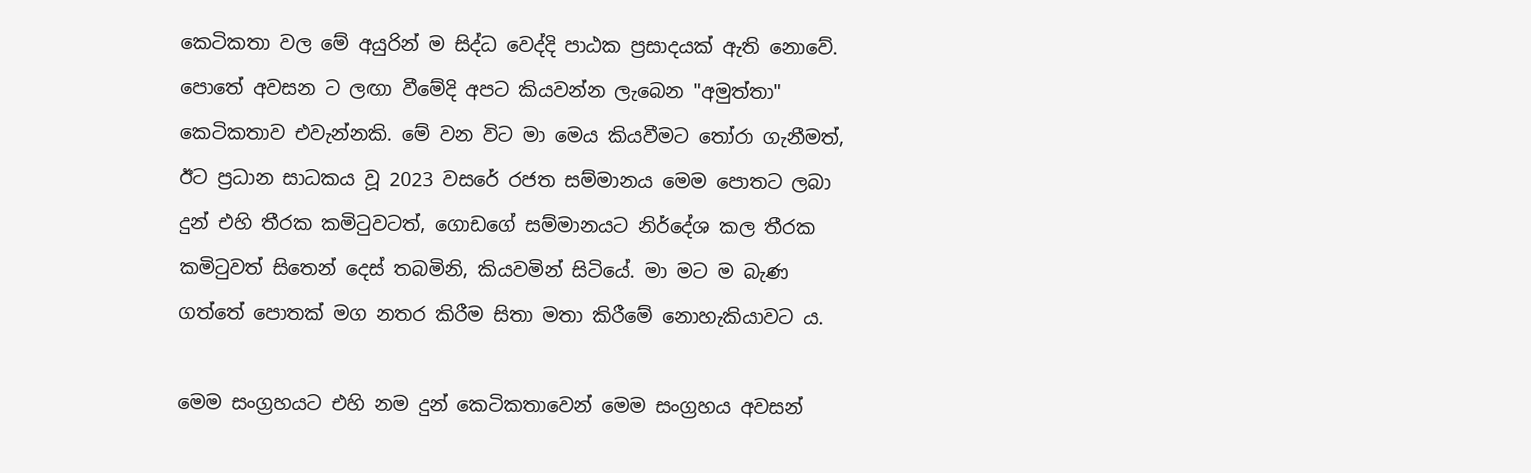කෙටිකතා වල මේ අයුරින් ම සිද්ධ වෙද්දි පාඨක ප්‍රසාදයක් ඇති නොවේ. පොතේ අවසන ට ලඟා වීමේදි අපට කියවන්න ලැබෙන "අමුත්තා" කෙටිකතාව එවැන්නකි. මේ වන විට මා මෙය කියවීමට තෝරා ගැනීමත්, ඊට ප්‍රධාන සාධකය වූ 2023 වසරේ රජත සම්මානය මෙම පොතට ලබා දුන් එහි තීරක කමිටුවටත්, ගොඩගේ සම්මානයට නිර්දේශ කල තීරක කමිටුවත් සිතෙන් දෙස් තබමිනි, කියවමින් සිටියේ. මා මට ම බැණ ගත්තේ පොතක් මග නතර කිරීම සිතා මතා කිරීමේ නොහැකියාවට ය.

මෙම සංග්‍රහයට එහි නම දුන් කෙටිකතාවෙන් මෙම සංග්‍රහය අවසන්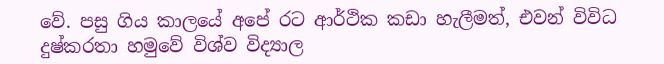වේ. පසු ගිය කාලයේ අපේ රට ආර්ථික කඩා හැලීමත්, එවන් විවිධ දුෂ්කරතා හමුවේ විශ්ව විද්‍යාල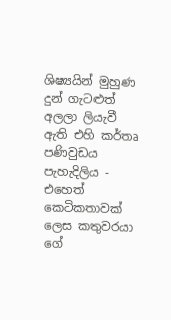ශිෂ්‍යයින් මුහුණ දුන් ගැටළුත් අලලා ලියැවී ඇති එහි කර්තෘ පණිවුඩය පැහැදිලිය - එහෙත් කෙටිකතාවක් ලෙස කතුවරයා ගේ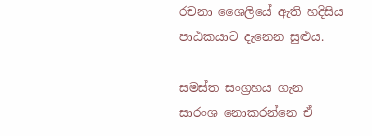රචනා ශෛලියේ ඇති හදිසිය පාඨකයාට දැනෙන සුළුය.

සමස්ත සංග්‍රහය ගැන සාරංශ නොකරන්නෙ ඒ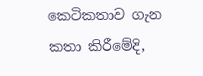කෙටිකතාව ගැන කතා කිරීමේදි,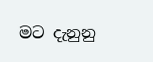මට දැනුනු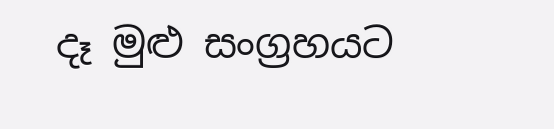දෑ මුළු සංග්‍රහයට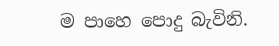ම පාහෙ පොදු බැවිනි.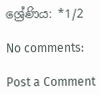ශ්‍රේණිය: *1/2

No comments:

Post a Comment